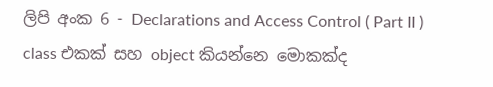ලිපි අංක 6 - Declarations and Access Control ( Part II )
class එකක් සහ object කියන්නෙ මොකක්ද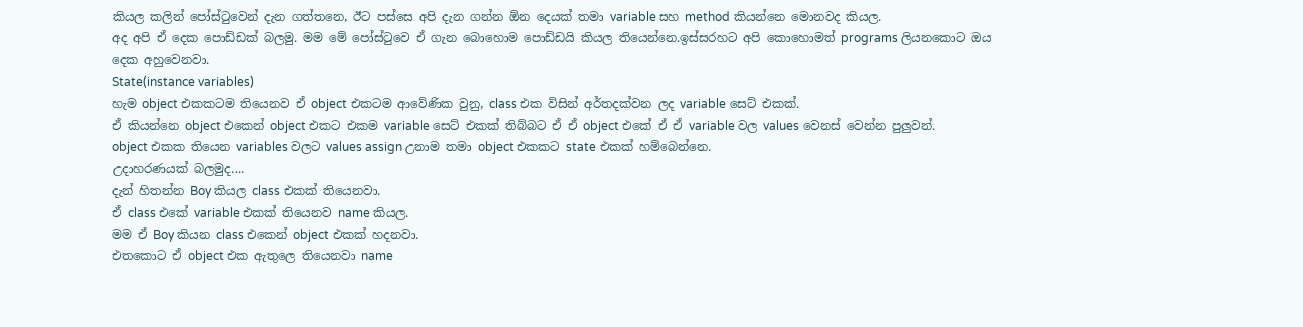කියල කලින් පෝස්ටුවෙන් දැන ගත්තනෙ, ඊට පස්සෙ අපි දැන ගන්න ඕන දෙයක් තමා variable සහ method කියන්නෙ මොනවද කියල.
අද අපි ඒ දෙක පොඩ්ඩක් බලමු. මම මේ පෝස්ටුවෙ ඒ ගැන බොහොම පොඩ්ඩයි කියල තියෙන්නෙ.ඉස්සරහට අපි කොහොමත් programs ලියනකොට ඔය දෙක අහුවෙනවා.
State(instance variables)
හැම object එකකටම තියෙනව ඒ object එකටම ආවේණික වුනු, class එක විසින් අර්තදක්වන ලද variable සෙට් එකක්.
ඒ කියන්නෙ object එකෙන් object එකට එකම variable සෙට් එකක් තිබ්බට ඒ ඒ object එකේ ඒ ඒ variable වල values වෙනස් වෙන්න පුලුවන්.
object එකක තියෙන variables වලට values assign උනාම තමා object එකකට state එකක් හම්බෙන්නෙ.
උදාහරණයක් බලමුද....
දැන් හිතන්න Boy කියල class එකක් තියෙනවා.
ඒ class එකේ variable එකක් තියෙනව name කියල.
මම ඒ Boy කියන class එකෙන් object එකක් හදනවා.
එතකොට ඒ object එක ඇතුලෙ තියෙනවා name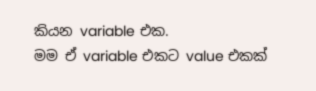කියන variable එක.
මම ඒ variable එකට value එකක්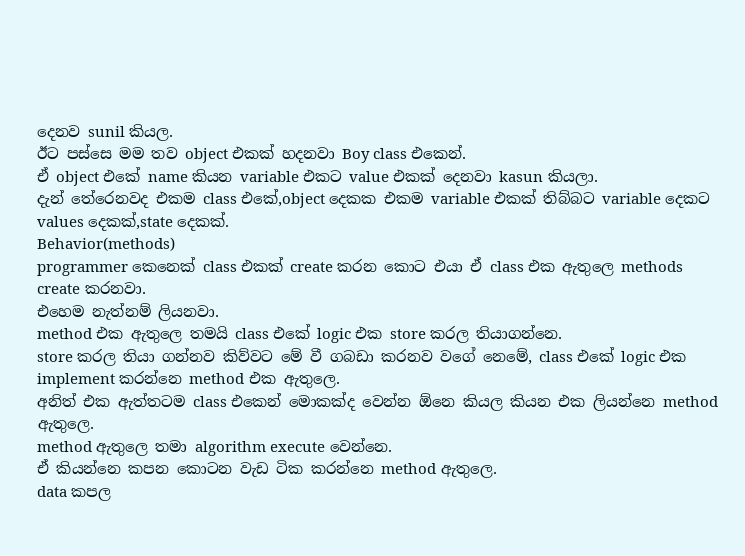දෙනව sunil කියල.
ඊට පස්සෙ මම තව object එකක් හදනවා Boy class එකෙන්.
ඒ object එකේ name කියන variable එකට value එකක් දෙනවා kasun කියලා.
දැන් තේරෙනවද එකම class එකේ,object දෙකක එකම variable එකක් තිබ්බට variable දෙකට values දෙකක්,state දෙකක්.
Behavior(methods)
programmer කෙනෙක් class එකක් create කරන කොට එයා ඒ class එක ඇතුලෙ methods create කරනවා.
එහෙම නැත්නම් ලියනවා.
method එක ඇතුලෙ තමයි class එකේ logic එක store කරල තියාගන්නෙ.
store කරල තියා ගන්නව කිව්වට මේ වී ගබඩා කරනව වගේ නෙමේ, class එකේ logic එක implement කරන්නෙ method එක ඇතුලෙ.
අනිත් එක ඇත්තටම class එකෙන් මොකක්ද වෙන්න ඕනෙ කියල කියන එක ලියන්නෙ method ඇතුලෙ.
method ඇතුලෙ තමා algorithm execute වෙන්නෙ.
ඒ කියන්නෙ කපන කොටන වැඩ ටික කරන්නෙ method ඇතුලෙ.
data කපල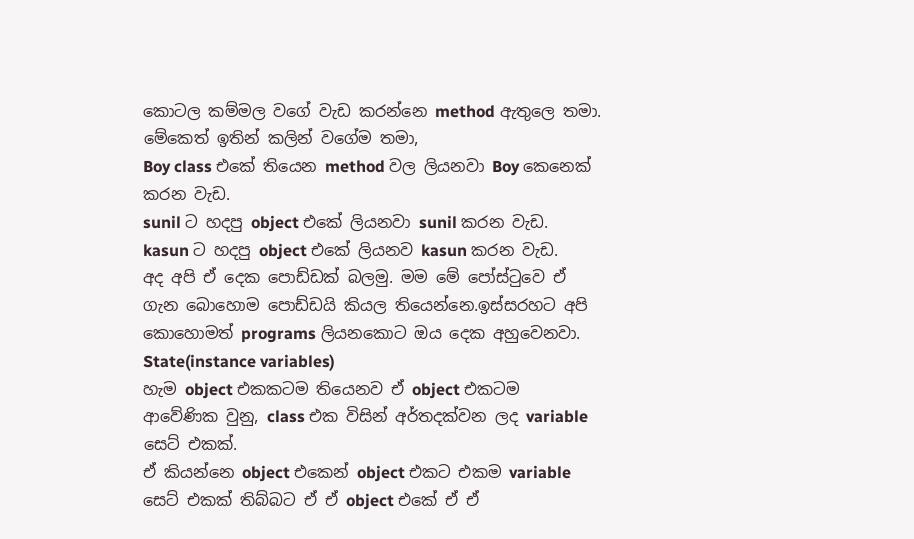කොටල කම්මල වගේ වැඩ කරන්නෙ method ඇතුලෙ තමා.
මේකෙත් ඉතින් කලින් වගේම තමා,
Boy class එකේ තියෙන method වල ලියනවා Boy කෙනෙක් කරන වැඩ.
sunil ට හදපු object එකේ ලියනවා sunil කරන වැඩ.
kasun ට හදපු object එකේ ලියනව kasun කරන වැඩ.
අද අපි ඒ දෙක පොඩ්ඩක් බලමු. මම මේ පෝස්ටුවෙ ඒ ගැන බොහොම පොඩ්ඩයි කියල තියෙන්නෙ.ඉස්සරහට අපි කොහොමත් programs ලියනකොට ඔය දෙක අහුවෙනවා.
State(instance variables)
හැම object එකකටම තියෙනව ඒ object එකටම ආවේණික වුනු, class එක විසින් අර්තදක්වන ලද variable සෙට් එකක්.
ඒ කියන්නෙ object එකෙන් object එකට එකම variable සෙට් එකක් තිබ්බට ඒ ඒ object එකේ ඒ ඒ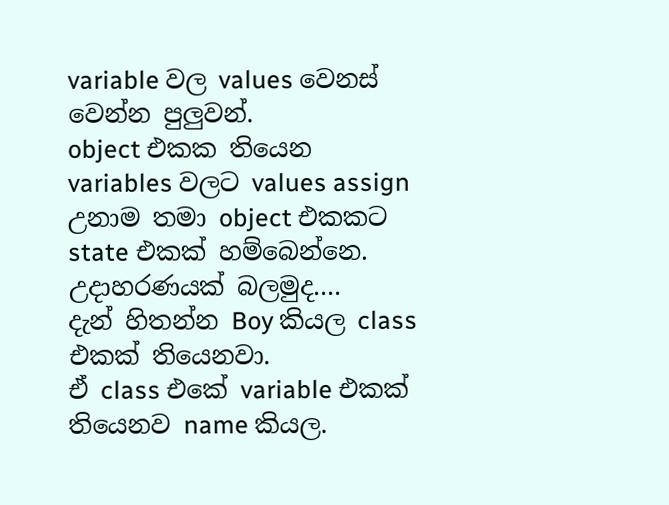variable වල values වෙනස් වෙන්න පුලුවන්.
object එකක තියෙන variables වලට values assign උනාම තමා object එකකට state එකක් හම්බෙන්නෙ.
උදාහරණයක් බලමුද....
දැන් හිතන්න Boy කියල class එකක් තියෙනවා.
ඒ class එකේ variable එකක් තියෙනව name කියල.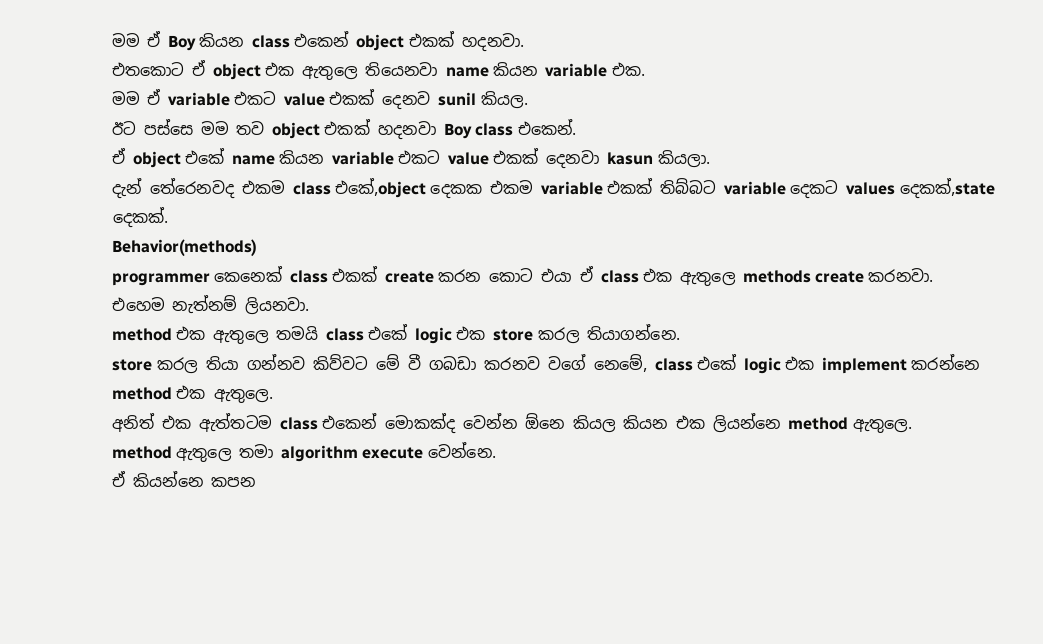මම ඒ Boy කියන class එකෙන් object එකක් හදනවා.
එතකොට ඒ object එක ඇතුලෙ තියෙනවා name කියන variable එක.
මම ඒ variable එකට value එකක් දෙනව sunil කියල.
ඊට පස්සෙ මම තව object එකක් හදනවා Boy class එකෙන්.
ඒ object එකේ name කියන variable එකට value එකක් දෙනවා kasun කියලා.
දැන් තේරෙනවද එකම class එකේ,object දෙකක එකම variable එකක් තිබ්බට variable දෙකට values දෙකක්,state දෙකක්.
Behavior(methods)
programmer කෙනෙක් class එකක් create කරන කොට එයා ඒ class එක ඇතුලෙ methods create කරනවා.
එහෙම නැත්නම් ලියනවා.
method එක ඇතුලෙ තමයි class එකේ logic එක store කරල තියාගන්නෙ.
store කරල තියා ගන්නව කිව්වට මේ වී ගබඩා කරනව වගේ නෙමේ, class එකේ logic එක implement කරන්නෙ method එක ඇතුලෙ.
අනිත් එක ඇත්තටම class එකෙන් මොකක්ද වෙන්න ඕනෙ කියල කියන එක ලියන්නෙ method ඇතුලෙ.
method ඇතුලෙ තමා algorithm execute වෙන්නෙ.
ඒ කියන්නෙ කපන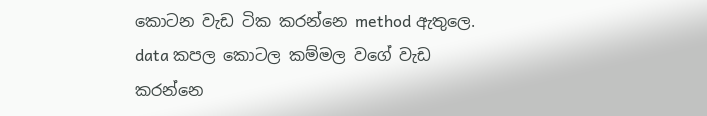කොටන වැඩ ටික කරන්නෙ method ඇතුලෙ.
data කපල කොටල කම්මල වගේ වැඩ කරන්නෙ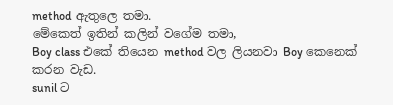method ඇතුලෙ තමා.
මේකෙත් ඉතින් කලින් වගේම තමා,
Boy class එකේ තියෙන method වල ලියනවා Boy කෙනෙක් කරන වැඩ.
sunil ට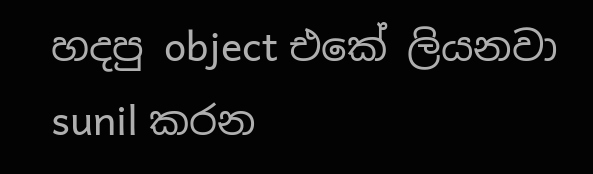හදපු object එකේ ලියනවා sunil කරන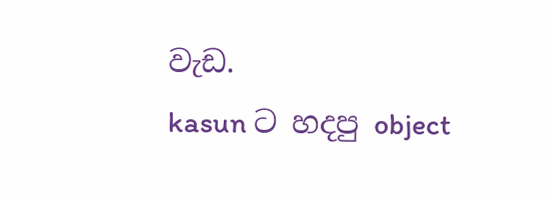වැඩ.
kasun ට හදපු object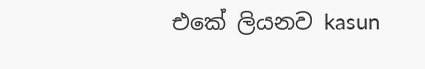එකේ ලියනව kasun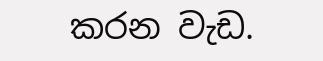කරන වැඩ.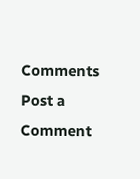Comments
Post a Comment